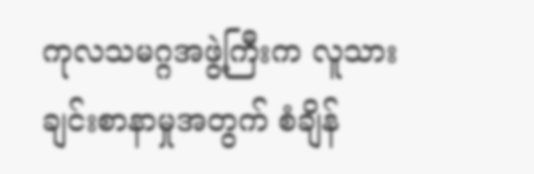ကုလသမဂ္ဂအဖွဲ့ကြီးက လူသားချင်းစာနာမှုအတွက် စံချိန်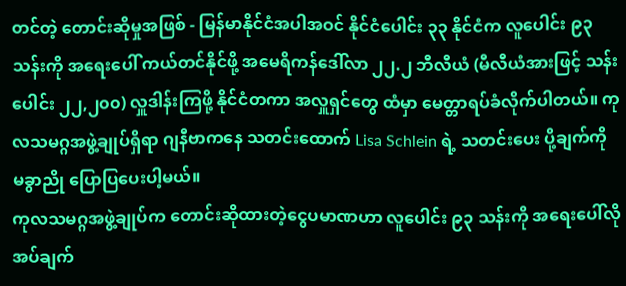တင်တဲ့ တောင်းဆိုမှုအဖြစ် - မြန်မာနိုင်ငံအပါအဝင် နိုင်ငံပေါင်း ၃၃ နိုင်ငံက လူပေါင်း ၉၃ သန်းကို အရေးပေါ် ကယ်တင်နိုင်ဖို့ အမေရိကန်ဒေါ်လာ ၂၂.၂ ဘီလီယံ (မီလီယံအားဖြင့် သန်းပေါင်း ၂၂,၂၀၀) လှူဒါန်းကြဖို့ နိုင်ငံတကာ အလှူရှင်တွေ ထံမှာ မေတ္တာရပ်ခံလိုက်ပါတယ်။ ကုလသမဂ္ဂအဖွဲ့ချုပ်ရှိရာ ဂျနီဗာကနေ သတင်းထောက် Lisa Schlein ရဲ့ သတင်းပေး ပို့ချက်ကို မခွာညို ပြောပြပေးပါ့မယ်။
ကုလသမဂ္ဂအဖွဲ့ချုပ်က တောင်းဆိုထားတဲ့ငွေပမာဏဟာ လူပေါင်း ၉၃ သန်းကို အရေးပေါ်လိုအပ်ချက်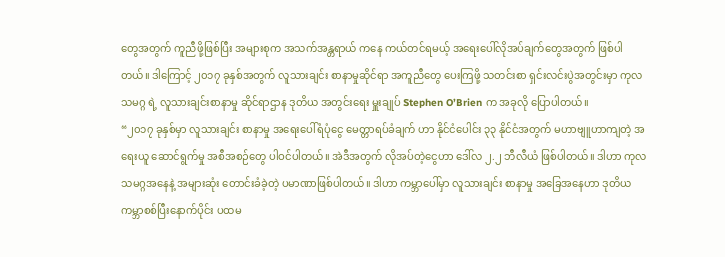တွေအတွက် ကူညီဖို့ဖြစ်ပြီး အများစုက အသက်အန္တရာယ် ကနေ ကယ်တင်ရမယ့် အရေးပေါ်လိုအပ်ချက်တွေအတွက် ဖြစ်ပါတယ်။ ဒါကြောင့် ၂၀၁၇ ခုနှစ်အတွက် လူသားချင်း စာနာမှုဆိုင်ရာ အကူညီတွေ ပေးကြဖို့ သတင်းစာ ရှင်းလင်းပွဲအတွင်းမှာ ကုလသမဂ္ဂ ရဲ့ လူသားချင်းစာနာမှု ဆိုင်ရာဌာန ဒုတိယ အတွင်းရေး မှူးချုပ် Stephen O’Brien က အခုလို ပြောပါတယ်။
“၂၀၁၇ ခုနှစ်မှာ လူသားချင်း စာနာမှု အရေးပေါ်ရံပုံငွေ မေတ္တာရပ်ခံချက် ဟာ နိုင်ငံပေါင်း ၃၃ နိုင်ငံအတွက် မဟာဗျူဟာကျတဲ့ အရေးယူ ဆောင်ရွက်မှု အစီအစဉ်တွေ ပါဝင်ပါတယ်။ အဲဒီအတွက် လိုအပ်တဲ့ငွေဟာ ဒေါ်လ ၂.၂ ဘီလီယံ ဖြစ်ပါတယ်။ ဒါဟာ ကုလသမဂ္ဂအနေနဲ့ အများဆုံး တောင်းခံခဲ့တဲ့ ပမာဏာဖြစ်ပါတယ်။ ဒါဟာ ကမ္ဘာပေါ်မှာ လူသားချင်း စာနာမှု အခြေအနေဟာ ဒုတိယ ကမ္ဘာစစ်ပြီးနောက်ပိုင်း ပထမ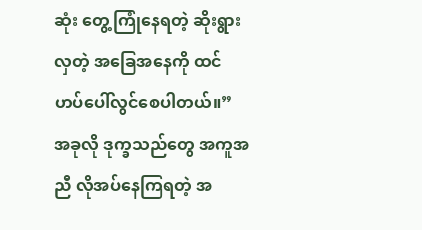ဆုံး တွေ့ကြုံနေရတဲ့ ဆိုးရွားလှတဲ့ အခြေအနေကို ထင်ဟပ်ပေါ်လွင်စေပါတယ်။”
အခုလို ဒုက္ခသည်တွေ အကူအညီ လိုအပ်နေကြရတဲ့ အ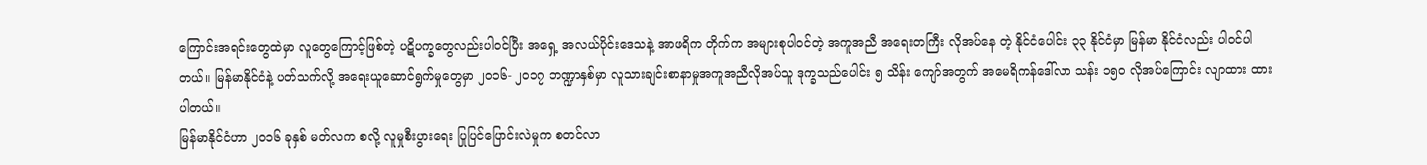ကြောင်းအရင်းတွေထဲမှာ လူတွေကြောင့်ဖြစ်တဲ့ ပဋိပက္ခတွေလည်းပါဝင်ပြီး အရှေ့ အလယ်ပိုင်းဒေသနဲ့ အာဖရိက တိုက်က အများစုပါဝင်တဲ့ အကူအညီ အရေးတကြီး လိုအပ်နေ တဲ့ နိုင်ငံပေါင်း ၃၃ နိုင်ငံမှာ မြန်မာ နိုင်ငံလည်း ပါဝင်ပါတယ်။ မြန်မာနိုင်ငံနဲ့ ပတ်သက်လို့ အရေးယူဆောင်ရွက်မှုတွေမှာ ၂၀၁၆- ၂၀၁၇ ဘဏ္ဍာနှစ်မှာ လူသားချင်းစာနာမှုအကူအညီလိုအပ်သူ ဒုက္ခသည်ပေါင်း ၅ သိန်း ကျော်အတွက် အမေရိကန်ဒေါ်လာ သန်း ၁၅၀ လိုအပ်ကြောင်း လျာထား ထားပါတယ်။
မြန်မာနိုင်ငံဟာ ၂၀၁၆ ခုနှစ် မတ်လက စလို့ လူမှုစီးပွားရေး ပြုပြင်ပြောင်းလဲမှုက စတင်လာ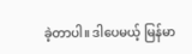ခဲ့တာပါ။ ဒါပေမယ့် မြန်မာ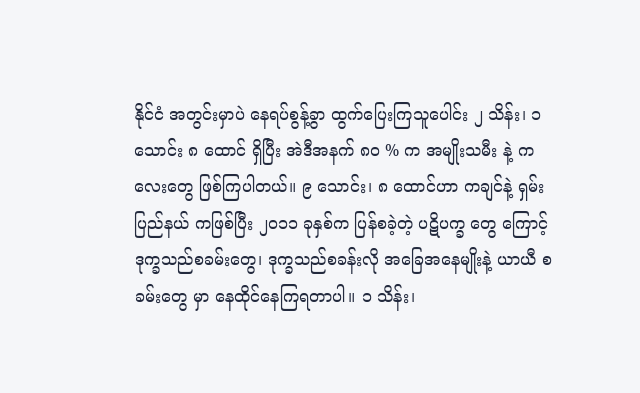နိုင်ငံ အတွင်းမှာပဲ နေရပ်စွန့်ခွာ ထွက်ပြေးကြသူပေါင်း ၂ သိန်း၊ ၁ သောင်း ၈ ထောင် ရှိပြီး အဲဒီအနက် ၈၀ % က အမျိုးသမီး နဲ့ ကလေးတွေ ဖြစ်ကြပါတယ်။ ၉ သောင်း၊ ၈ ထောင်ဟာ ကချင်နဲ့ ရှမ်းပြည်နယ် ကဖြစ်ပြီး ၂၀၁၁ ခုနှစ်က ပြန်စခဲ့တဲ့ ပဋိပက္ခ တွေ ကြောင့် ဒုက္ခသည်စခမ်းတွေ၊ ဒုက္ခသည်စခန်းလို အခြေအနေမျိုးနဲ့ ယာယီ စခမ်းတွေ မှာ နေထိုင်နေကြရတာပါ။ ၁ သိန်း၊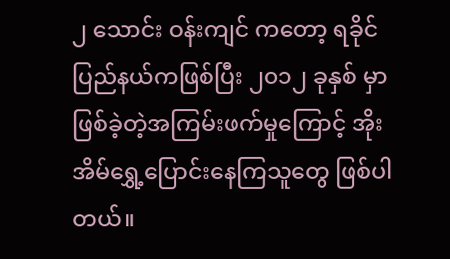၂ သောင်း ဝန်းကျင် ကတော့ ရခိုင်ပြည်နယ်ကဖြစ်ပြီး ၂၀၁၂ ခုနှစ် မှာဖြစ်ခဲ့တဲ့အကြမ်းဖက်မှုကြောင့် အိုးအိမ်ရွှေ့ပြောင်းနေကြသူတွေ ဖြစ်ပါတယ်။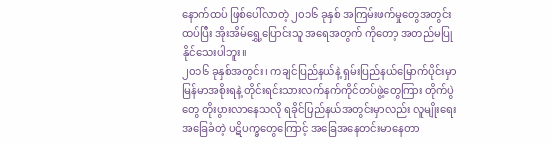နောက်ထပ် ဖြစ်ပေါ်လာတဲ့ ၂၀၁၆ ခုနှစ် အကြမ်းဖက်မှုတွေအတွင်း ထပ်ပြီး အိုးအိမ်ရွှေ့ပြောင်းသူ အရေအတွက် ကိုတော့ အတည်မပြုနိုင်သေးပါဘူး။
၂၀၁၆ ခုနှစ်အတွင်း၊ ကချင်ပြည်နယ်နဲ့ ရှမ်းပြည်နယ်မြောက်ပိုင်းမှာ မြန်မာအစိုးရနဲ့ တိုင်းရင်းသားလက်နက်ကိုင်တပ်ဖွဲ့တွေကြား တိုက်ပွဲတွေ တိုးပွားလာနေသလို ရခိုင်ပြည်နယ်အတွင်းမှာလည်း လူမျိုးရေးအခြေခံတဲ့ ပဋိပက္ခတွေကြောင့် အခြေအနေတင်းမာနေတာ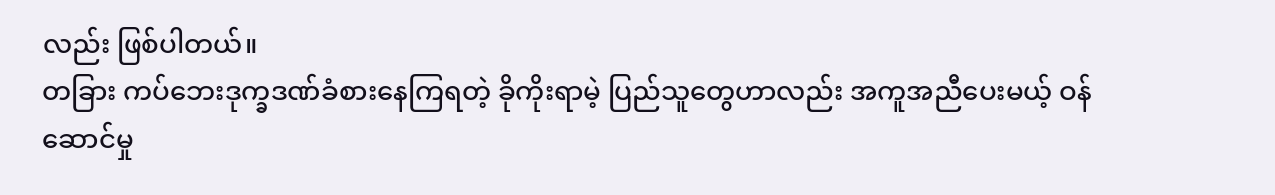လည်း ဖြစ်ပါတယ်။
တခြား ကပ်ဘေးဒုက္ခဒဏ်ခံစားနေကြရတဲ့ ခိုကိုးရာမဲ့ ပြည်သူတွေဟာလည်း အကူအညီပေးမယ့် ဝန်ဆောင်မှု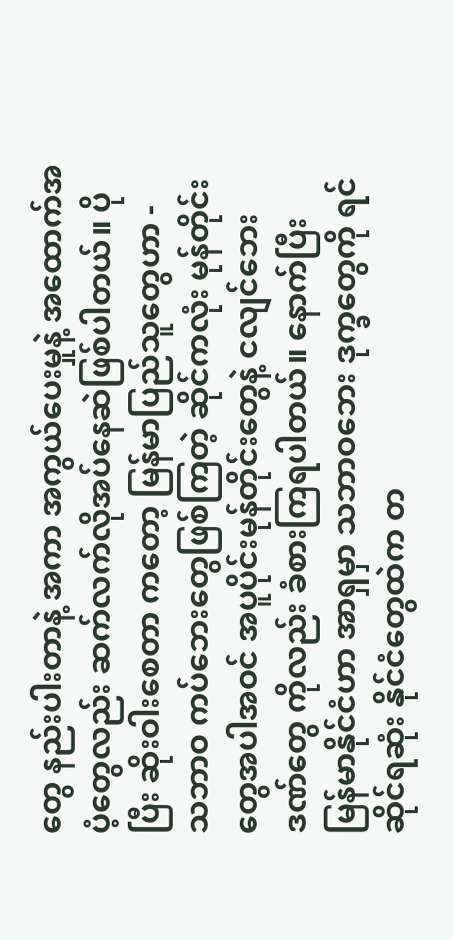တွေ နည်းပါးတာနဲ့ အကာ အကွယ်ပေးမှုနဲ့ အထောက်အပံ့တွေလည်း ဆက်လက်လိုအပ်နေဆဲဖြစ်ပါတယ်။ ပိုပြီး ဆိုးဝါးစေတာ ကတော့ မြန်မာပြည်သူတွေဟာ - သဘာဝ ကပ်ဘေးတွေဖြစ်ကြတဲ့ ဆိုင်ကလုံး မုန်တိုင်းတွေအပါအဝင် အပူပိုင်းမုန်တိုင်းတွေနဲ့ ငလျင်ဘေးဒဏ်တွေ ကိုလည်း ခံစားကြရပါတယ်။ နောက်ပြီး မြန်မာနိုင်ငံဟာ အာရှမှာ သဘာဝဘေး ဒုက္ခတွေကို ရင်ဆိုင်ရဆုံး နိုင်ငံတွေထဲက တ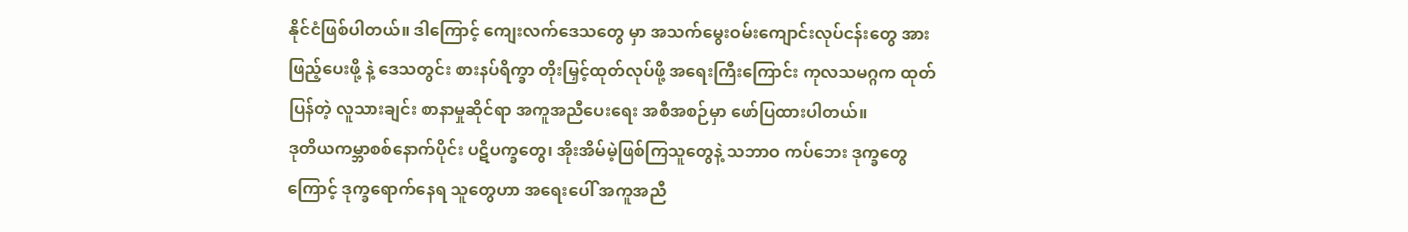နိုင်ငံဖြစ်ပါတယ်။ ဒါကြောင့် ကျေးလက်ဒေသတွေ မှာ အသက်မွေးဝမ်းကျောင်းလုပ်ငန်းတွေ အားဖြည့်ပေးဖို့ နဲ့ ဒေသတွင်း စားနပ်ရိက္ခာ တိုးမြှင့်ထုတ်လုပ်ဖို့ အရေးကြီးကြောင်း ကုလသမဂ္ဂက ထုတ်ပြန်တဲ့ လူသားချင်း စာနာမှုဆိုင်ရာ အကူအညီပေးရေး အစီအစဉ်မှာ ဖော်ပြထားပါတယ်။
ဒုတိယကမ္ဘာစစ်နောက်ပိုင်း ပဋိပက္ခတွေ၊ အိုးအိမ်မဲ့ဖြစ်ကြသူတွေနဲ့ သဘာဝ ကပ်ဘေး ဒုက္ခတွေကြောင့် ဒုက္ခရောက်နေရ သူတွေဟာ အရေးပေါ် အကူအညီ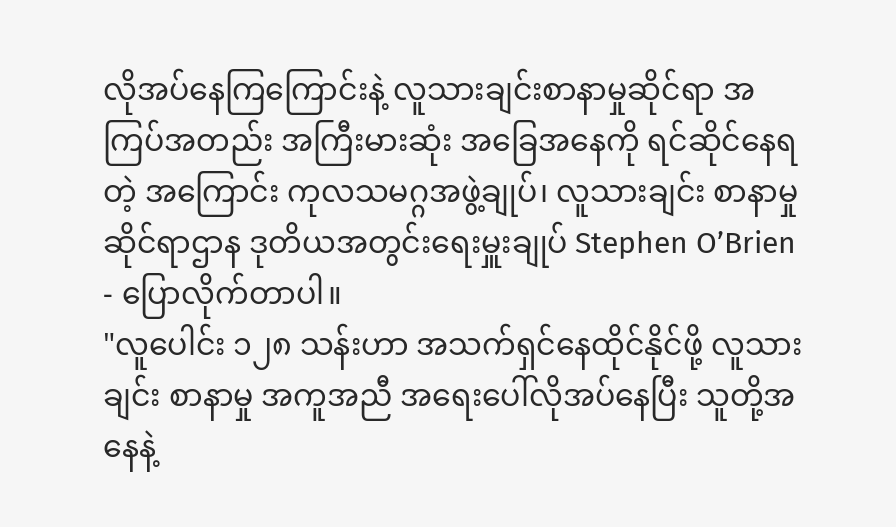လိုအပ်နေကြကြောင်းနဲ့ လူသားချင်းစာနာမှုဆိုင်ရာ အကြပ်အတည်း အကြီးမားဆုံး အခြေအနေကို ရင်ဆိုင်နေရတဲ့ အကြောင်း ကုလသမဂ္ဂအဖွဲ့ချုပ်၊ လူသားချင်း စာနာမှု ဆိုင်ရာဌာန ဒုတိယအတွင်းရေးမှူးချုပ် Stephen O’Brien - ပြောလိုက်တာပါ။
"လူပေါင်း ၁၂၈ သန်းဟာ အသက်ရှင်နေထိုင်နိုင်ဖို့ လူသားချင်း စာနာမှု အကူအညီ အရေးပေါ်လိုအပ်နေပြီး သူတို့အနေနဲ့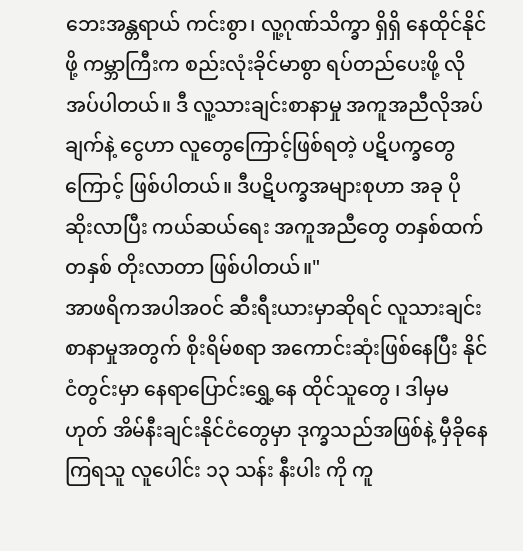ဘေးအန္တရာယ် ကင်းစွာ၊ လူ့ဂုဏ်သိက္ခာ ရှိရှိ နေထိုင်နိုင်ဖို့ ကမ္ဘာကြီးက စည်းလုံးခိုင်မာစွာ ရပ်တည်ပေးဖို့ လိုအပ်ပါတယ်။ ဒီ လူ့သားချင်းစာနာမှု အကူအညီလိုအပ်ချက်နဲ့ ငွေဟာ လူတွေကြောင့်ဖြစ်ရတဲ့ ပဋိပက္ခတွေကြောင့် ဖြစ်ပါတယ်။ ဒီပဋိပက္ခအများစုဟာ အခု ပိုဆိုးလာပြီး ကယ်ဆယ်ရေး အကူအညီတွေ တနှစ်ထက်တနှစ် တိုးလာတာ ဖြစ်ပါတယ်။"
အာဖရိကအပါအဝင် ဆီးရီးယားမှာဆိုရင် လူသားချင်းစာနာမှုအတွက် စိုးရိမ်စရာ အကောင်းဆုံးဖြစ်နေပြီး နိုင်ငံတွင်းမှာ နေရာပြောင်းရွှေ့နေ ထိုင်သူတွေ ၊ ဒါမှမဟုတ် အိမ်နီးချင်းနိုင်ငံတွေမှာ ဒုက္ခသည်အဖြစ်နဲ့ မှီခိုနေကြရသူ လူပေါင်း ၁၃ သန်း နီးပါး ကို ကူ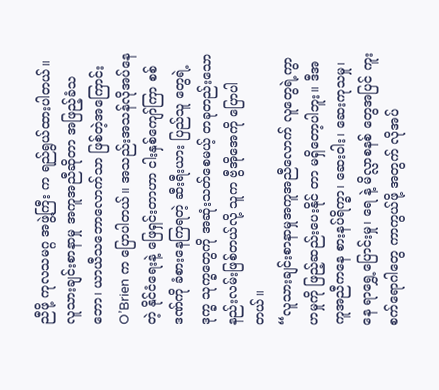ညီဖို့ ကုလသမဂ္ဂ အဖွဲ့ကြီး က ရည်ရွယ်ထားပါတယ်။ လူသားချင်းစာနာမှု အကူအညီဆိုတာ အဖြည့်ခံသဘော၊ ယာယီသဘောလောက်သာ ဖြစ်တဲ့အကြောင်း O’Brien က ပြောပါတယ်။ အသည်းအသန်လိုအပ်နေတဲ့ နိုင်ငံရေးနဲ့ ဖြေရှင်းတာဟာ ငါးနှစ်ကျော်ကြာ စစ်ဒဏ်ကို ခံစားနေကြရတဲ့ ဆီးရီးယား ပြည်သူ တွေရဲ့ ဒုက္ခ သုက္ခတွေကို အဆုံးသတ်စေမယ့် တခုတည်းသော နည်းလမ်းဖြစ်တယ်လို့ သူက ဗွီအိုအေကို ပြောပါတယ်။
“လူသားချင်းစာနာမှုအကူအညီလောက် လူတွေရဲ့ကွာဟမှုကို ဖြည့်ဆည်းပေးနိုင် တာ မရှိတော့ပါဘူး။ ဒီအကူအညီကနေ စားနပ်ရိက္ခာ၊ ဆေးဝါး၊ ဆေးကုသမှု၊ နေ ရာရွှေ့ပြောင်းမှု၊ ရေ နဲ့ မိလ္လာစနစ် တွေအပြင် ကူးစက်ရောဂါတွေ ကာကွယ်ဖို့ အတွက် လိုအပ်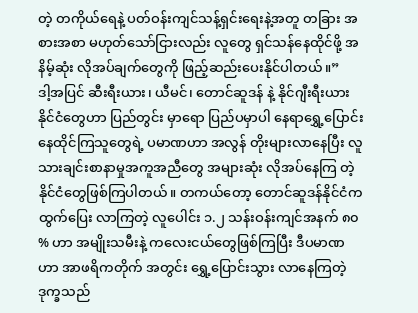တဲ့ တကိုယ်ရေနဲ့ ပတ်ဝန်းကျင်သန့်ရှင်းရေးနဲ့အတူ တခြား အစားအစာ မဟုတ်သော်ငြားလည်း လူတွေ ရှင်သန်နေထိုင်ဖို့ အနိမ့်ဆုံး လိုအပ်ချက်တွေကို ဖြည့်ဆည်းပေးနိုင်ပါတယ်။”
ဒါ့အပြင် ဆီးရီးယား၊ ယီမင်၊ တောင်ဆူဒန် နဲ့ နိုင်ဂျီးရီးယားနိုင်ငံတွေဟာ ပြည်တွင်း မှာရော ပြည်ပမှာပါ နေရာရွှေ့ပြောင်းနေထိုင်ကြသူတွေရဲ့ ပမာဏဟာ အလွန် တိုးများလာနေပြီး လူသားချင်းစာနာမှုအကူအညီတွေ အများဆုံး လိုအပ်နေကြ တဲ့နိုင်ငံတွေဖြစ်ကြပါတယ်။ တကယ်တော့ တောင်ဆူဒန်နိုင်ငံက ထွက်ပြေး လာကြတဲ့ လူပေါင်း ၁.၂ သန်းဝန်းကျင်အနက် ၈၀ % ဟာ အမျိုးသမီးနဲ့ ကလေးငယ်တွေဖြစ်ကြပြီး ဒီပမာဏ ဟာ အာဖရိကတိုက် အတွင်း ရွှေ့ပြောင်းသွား လာနေကြတဲ့ ဒုက္ခသည်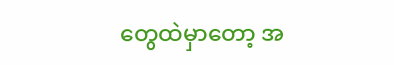တွေထဲမှာတော့ အ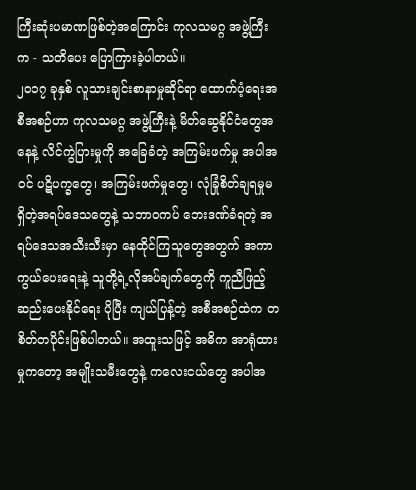ကြီးဆုံးပမာဏဖြစ်တဲ့အကြောင်း ကုလသမဂ္ဂ အဖွဲ့ကြီးက - သတိပေး ပြောကြားခဲ့ပါတယ်။
၂၀၁၇ ခုနှစ် လူသားချင်းစာနာမှုဆိုင်ရာ ထောက်ပံ့ရေးအစီအစဉ်ဟာ ကုလသမဂ္ဂ အဖွဲ့ကြီးနဲ့ မိတ်ဆွေနိုင်ငံတွေအနေနဲ့ လိင်ကွဲပြားမှုကို အခြေခံတဲ့ အကြမ်းဖက်မှု အပါအဝင် ပဋိပက္ခတွေ၊ အကြမ်းဖက်မှုတွေ၊ လုံခြုံစိတ်ချရမှုမရှိတဲ့အရပ်ဒေသတွေနဲ့ သဘာဝကပ် ဘေးဒဏ်ခံရတဲ့ အရပ်ဒေသအသီးသီးမှာ နေထိုင်ကြသူတွေအတွက် အကာကွယ်ပေးရေးနဲ့ သူတို့ရဲ့လိုအပ်ချက်တွေကို ကူညီဖြည့်ဆည်းပေးနိုင်ရေး ပိုပြီး ကျယ်ပြန့်တဲ့ အစီအစဉ်ထဲက တစိတ်တပိုင်းဖြစ်ပါတယ်။ အထူးသဖြင့် အဓိက အာရုံထားမှုကတော့ အမျိုးသမီးတွေနဲ့ ကလေးငယ်တွေ အပါအ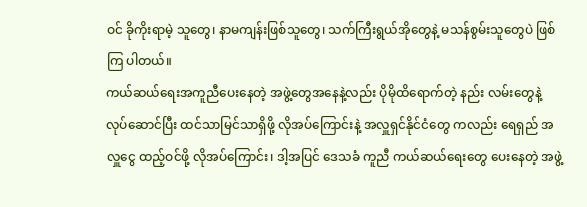ဝင် ခိုကိုးရာမဲ့ သူတွေ၊ နာမကျန်းဖြစ်သူတွေ၊ သက်ကြီးရွယ်အိုတွေနဲ့ မသန်စွမ်းသူတွေပဲ ဖြစ်ကြ ပါတယ်။
ကယ်ဆယ်ရေးအကူညီပေးနေတဲ့ အဖွဲ့တွေအနေနဲ့လည်း ပိုမိုထိရောက်တဲ့ နည်း လမ်းတွေနဲ့ လုပ်ဆောင်ပြီး ထင်သာမြင်သာရှိဖို့ လိုအပ်ကြောင်းနဲ့ အလှူရှင်နိုင်ငံတွေ ကလည်း ရေရှည် အလှူငွေ ထည့်ဝင်ဖို့ လိုအပ်ကြောင်း၊ ဒါ့အပြင် ဒေသခံ ကူညီ ကယ်ဆယ်ရေးတွေ ပေးနေတဲ့ အဖွဲ့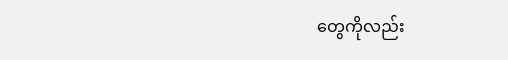တွေကိုလည်း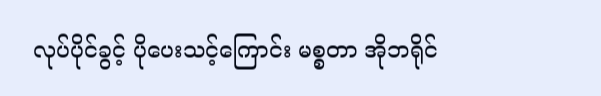လုပ်ပိုင်ခွင့် ပိုပေးသင့်ကြောင်း မစ္စတာ အိုဘရိုင်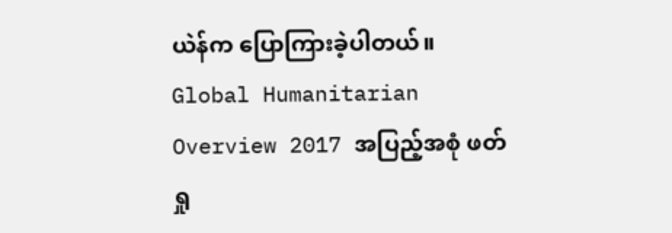ယဲန်က ပြောကြားခဲ့ပါတယ်။
Global Humanitarian Overview 2017 အပြည့်အစုံ ဖတ်ရှု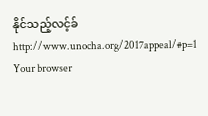နိုင်သည့်လင့်ခ်
http://www.unocha.org/2017appeal/#p=1
Your browser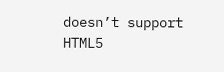doesn’t support HTML5